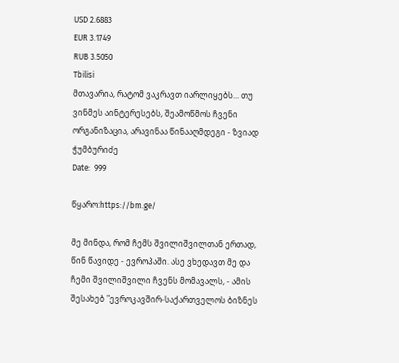USD 2.6883
EUR 3.1749
RUB 3.5050
Tbilisi
მთავარია, რატომ ვაკრავთ იარლიყებს... თუ ვინმეს აინტერესებს, შეამოწმოს ჩვენი ორგანიზაცია, არავინაა წინააღმდეგი - ზვიად ჭუმბურიძე
Date:  999

წყარო:https://bm.ge/

მე მინდა, რომ ჩემს შვილიშვილთან ერთად, წინ წავიდე - ევროპაში. ასე ვხედავთ მე და ჩემი შვილიშვილი ჩვენს მომავალს, - ამის შესახებ "ევროკავშირ-საქართველოს ბიზნეს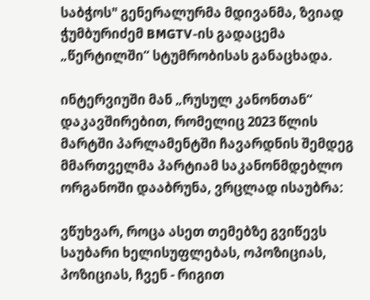საბჭოს" გენერალურმა მდივანმა, ზვიად ჭუმბურიძემ BMGTV-ის გადაცემა „წერტილში“ სტუმრობისას განაცხადა.

ინტერვიუში მან „რუსულ კანონთან“ დაკავშირებით, რომელიც 2023 წლის მარტში პარლამენტში ჩავარდნის შემდეგ მმართველმა პარტიამ საკანონმდებლო ორგანოში დააბრუნა, ვრცლად ისაუბრა:

ვწუხვარ, როცა ასეთ თემებზე გვიწევს საუბარი ხელისუფლებას, ოპოზიციას, პოზიციას, ჩვენ - რიგით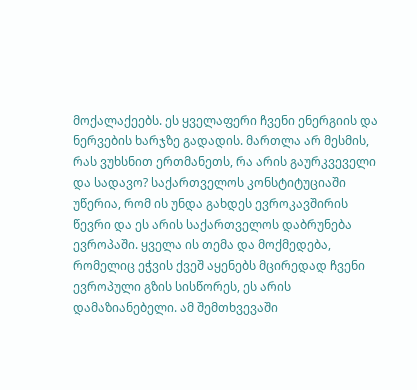მოქალაქეებს. ეს ყველაფერი ჩვენი ენერგიის და ნერვების ხარჯზე გადადის. მართლა არ მესმის, რას ვუხსნით ერთმანეთს, რა არის გაურკვეველი და სადავო? საქართველოს კონსტიტუციაში უწერია, რომ ის უნდა გახდეს ევროკავშირის წევრი და ეს არის საქართველოს დაბრუნება ევროპაში. ყველა ის თემა და მოქმედება, რომელიც ეჭვის ქვეშ აყენებს მცირედად ჩვენი ევროპული გზის სისწორეს, ეს არის დამაზიანებელი. ამ შემთხვევაში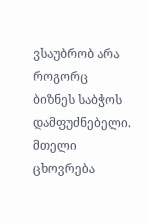ვსაუბრობ არა როგორც ბიზნეს საბჭოს დამფუძნებელი. მთელი ცხოვრება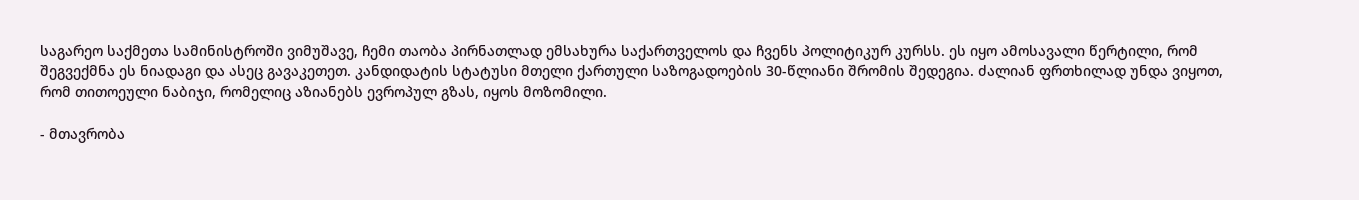საგარეო საქმეთა სამინისტროში ვიმუშავე, ჩემი თაობა პირნათლად ემსახურა საქართველოს და ჩვენს პოლიტიკურ კურსს. ეს იყო ამოსავალი წერტილი, რომ შეგვექმნა ეს ნიადაგი და ასეც გავაკეთეთ. კანდიდატის სტატუსი მთელი ქართული საზოგადოების 30-წლიანი შრომის შედეგია. ძალიან ფრთხილად უნდა ვიყოთ, რომ თითოეული ნაბიჯი, რომელიც აზიანებს ევროპულ გზას, იყოს მოზომილი.

- მთავრობა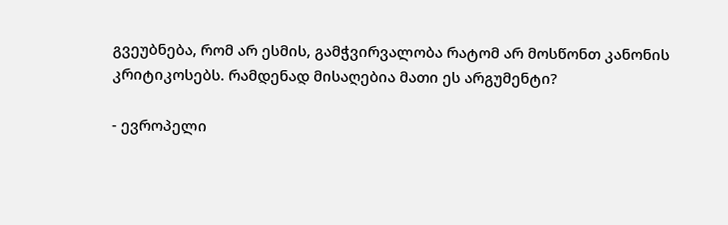გვეუბნება, რომ არ ესმის, გამჭვირვალობა რატომ არ მოსწონთ კანონის კრიტიკოსებს. რამდენად მისაღებია მათი ეს არგუმენტი?

- ევროპელი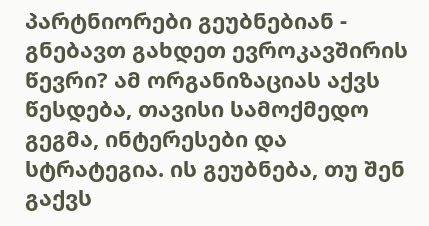პარტნიორები გეუბნებიან - გნებავთ გახდეთ ევროკავშირის წევრი? ამ ორგანიზაციას აქვს წესდება, თავისი სამოქმედო გეგმა, ინტერესები და სტრატეგია. ის გეუბნება, თუ შენ გაქვს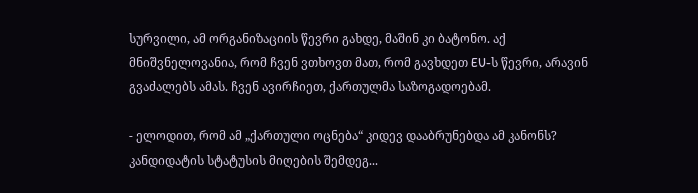სურვილი, ამ ორგანიზაციის წევრი გახდე, მაშინ კი ბატონო. აქ მნიშვნელოვანია, რომ ჩვენ ვთხოვთ მათ, რომ გავხდეთ EU-ს წევრი, არავინ გვაძალებს ამას. ჩვენ ავირჩიეთ, ქართულმა საზოგადოებამ.

- ელოდით, რომ ამ „ქართული ოცნება“ კიდევ დააბრუნებდა ამ კანონს? კანდიდატის სტატუსის მიღების შემდეგ...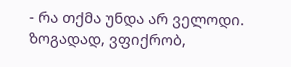- რა თქმა უნდა არ ველოდი. ზოგადად, ვფიქრობ,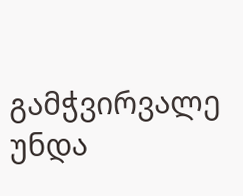გამჭვირვალე უნდა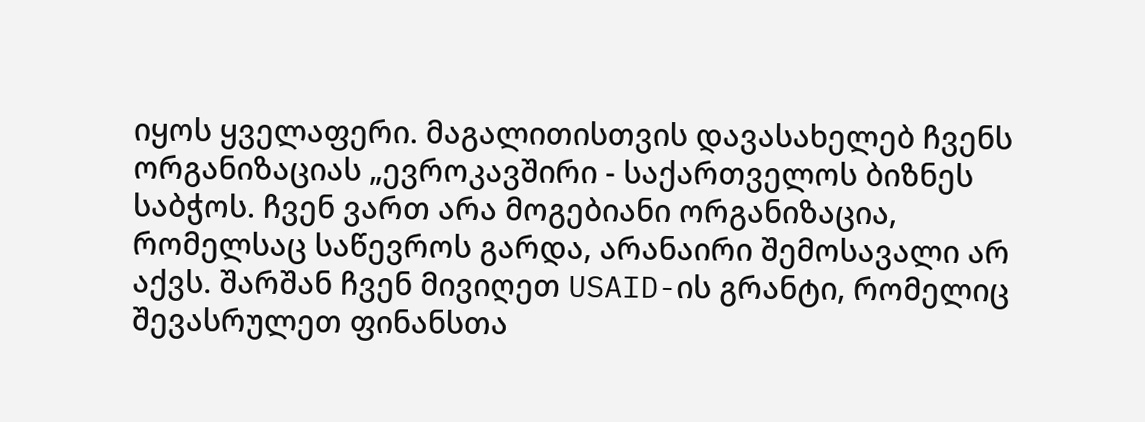იყოს ყველაფერი. მაგალითისთვის დავასახელებ ჩვენს ორგანიზაციას „ევროკავშირი - საქართველოს ბიზნეს საბჭოს. ჩვენ ვართ არა მოგებიანი ორგანიზაცია, რომელსაც საწევროს გარდა, არანაირი შემოსავალი არ აქვს. შარშან ჩვენ მივიღეთ USAID-ის გრანტი, რომელიც შევასრულეთ ფინანსთა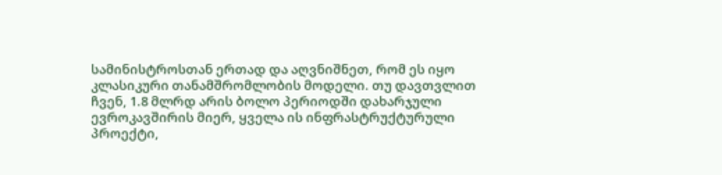სამინისტროსთან ერთად და აღვნიშნეთ, რომ ეს იყო კლასიკური თანამშრომლობის მოდელი. თუ დავთვლით ჩვენ, 1.8 მლრდ არის ბოლო პერიოდში დახარჯული ევროკავშირის მიერ, ყველა ის ინფრასტრუქტურული პროექტი,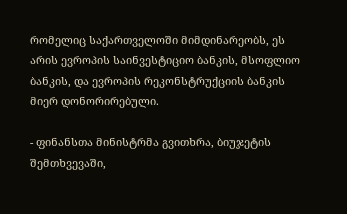რომელიც საქართველოში მიმდინარეობს, ეს არის ევროპის საინვესტიციო ბანკის, მსოფლიო ბანკის, და ევროპის რეკონსტრუქციის ბანკის მიერ დონორირებული.

- ფინანსთა მინისტრმა გვითხრა, ბიუჯეტის შემთხვევაში,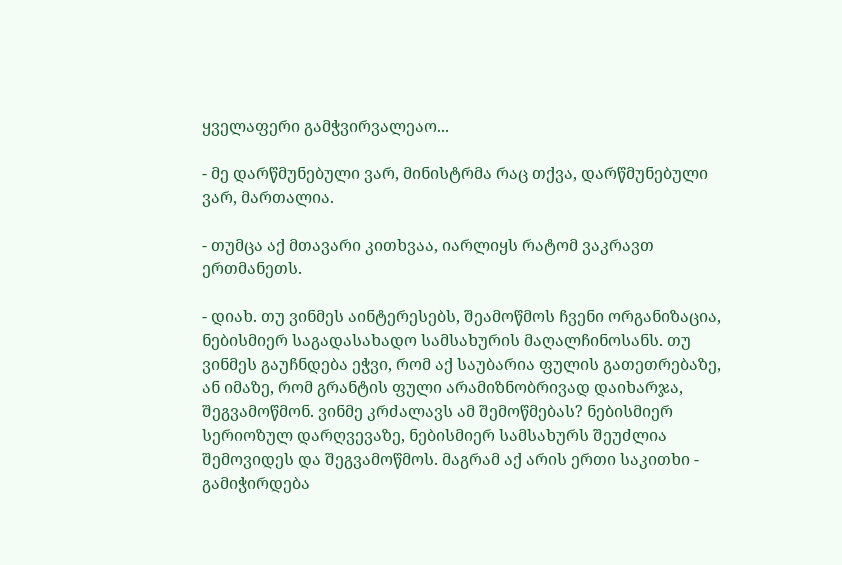ყველაფერი გამჭვირვალეაო...

- მე დარწმუნებული ვარ, მინისტრმა რაც თქვა, დარწმუნებული ვარ, მართალია.

- თუმცა აქ მთავარი კითხვაა, იარლიყს რატომ ვაკრავთ ერთმანეთს.

- დიახ. თუ ვინმეს აინტერესებს, შეამოწმოს ჩვენი ორგანიზაცია, ნებისმიერ საგადასახადო სამსახურის მაღალჩინოსანს. თუ ვინმეს გაუჩნდება ეჭვი, რომ აქ საუბარია ფულის გათეთრებაზე, ან იმაზე, რომ გრანტის ფული არამიზნობრივად დაიხარჯა, შეგვამოწმონ. ვინმე კრძალავს ამ შემოწმებას? ნებისმიერ სერიოზულ დარღვევაზე, ნებისმიერ სამსახურს შეუძლია შემოვიდეს და შეგვამოწმოს. მაგრამ აქ არის ერთი საკითხი - გამიჭირდება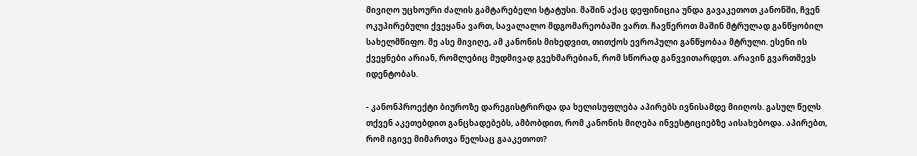მივიღო უცხოური ძალის გამტარებელი სტატუსი. მაშინ აქაც დეფინიცია უნდა გავაკეთოთ კანონში, ჩვენ ოკუპირებული ქვეყანა ვართ, სავალალო მდგომარეობაში ვართ. ჩავწეროთ მაშინ მტრულად განწყობილ სახელმწიფო. მე ასე მივიღე, ამ კანონის მიხედვით, თითქოს ევროპული განწყობაა მტრული. ესენი ის ქვეყნები არიან, რომლებიც მუდმივად გვეხმარებიან, რომ სწორად განვვითარდეთ. არავინ გვართმევს იდენტობას.

- კანონპროექტი ბიუროზე დარეგისტრირდა და ხელისუფლება აპირებს ივნისამდე მიიღოს. გასულ წელს თქვენ აკეთებდით განცხადებებს, ამბობდით, რომ კანონის მიღება ინვესტიციებზე აისახებოდა. აპირებთ, რომ იგივე მიმართვა წელსაც გააკეთოთ?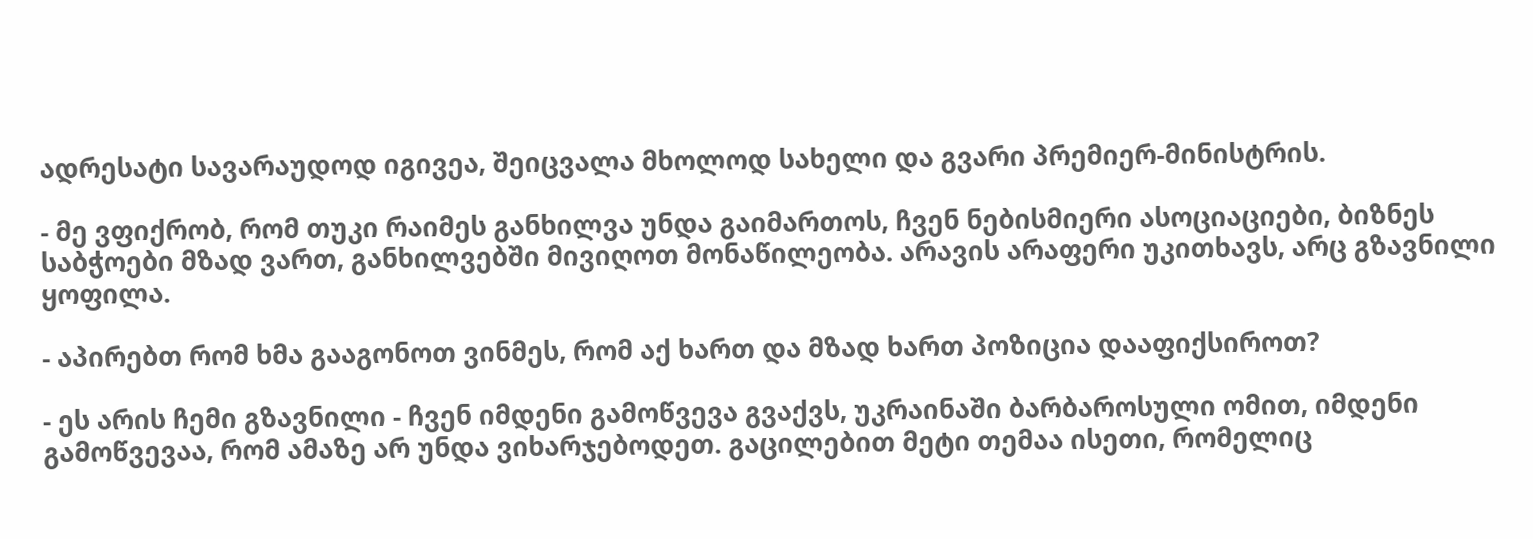ადრესატი სავარაუდოდ იგივეა, შეიცვალა მხოლოდ სახელი და გვარი პრემიერ-მინისტრის.

- მე ვფიქრობ, რომ თუკი რაიმეს განხილვა უნდა გაიმართოს, ჩვენ ნებისმიერი ასოციაციები, ბიზნეს საბჭოები მზად ვართ, განხილვებში მივიღოთ მონაწილეობა. არავის არაფერი უკითხავს, არც გზავნილი ყოფილა.

- აპირებთ რომ ხმა გააგონოთ ვინმეს, რომ აქ ხართ და მზად ხართ პოზიცია დააფიქსიროთ?

- ეს არის ჩემი გზავნილი - ჩვენ იმდენი გამოწვევა გვაქვს, უკრაინაში ბარბაროსული ომით, იმდენი გამოწვევაა, რომ ამაზე არ უნდა ვიხარჯებოდეთ. გაცილებით მეტი თემაა ისეთი, რომელიც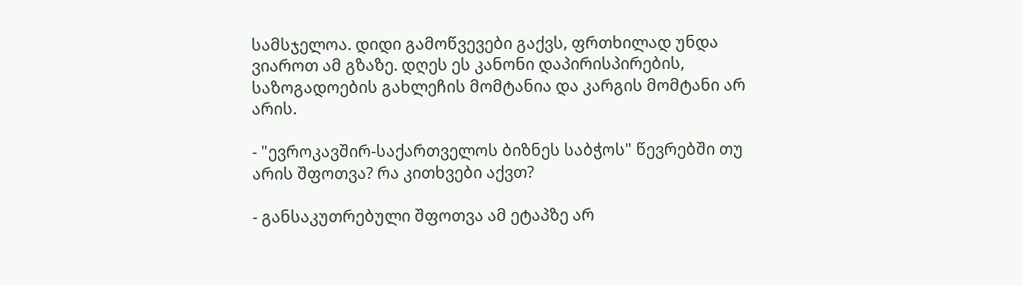სამსჯელოა. დიდი გამოწვევები გაქვს, ფრთხილად უნდა ვიაროთ ამ გზაზე. დღეს ეს კანონი დაპირისპირების, საზოგადოების გახლეჩის მომტანია და კარგის მომტანი არ არის.

- "ევროკავშირ-საქართველოს ბიზნეს საბჭოს" წევრებში თუ არის შფოთვა? რა კითხვები აქვთ?

- განსაკუთრებული შფოთვა ამ ეტაპზე არ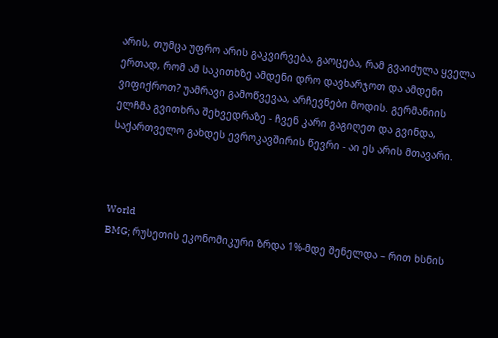არის, თუმცა უფრო არის გაკვირვება, გაოცება, რამ გვაიძულა ყველა ერთად, რომ ამ საკითხზე ამდენი დრო დავხარჯოთ და ამდენი ვიფიქროთ? უამრავი გამოწვევაა, არჩევნები მოდის. გერმანიის ელჩმა გვითხრა შეხვედრაზე - ჩვენ კარი გაგიღეთ და გვინდა, საქართველო გახდეს ევროკავშირის წევრი - აი ეს არის მთავარი.



World
BMG; რუსეთის ეკონომიკური ზრდა 1%-მდე შენელდა – რით ხსნის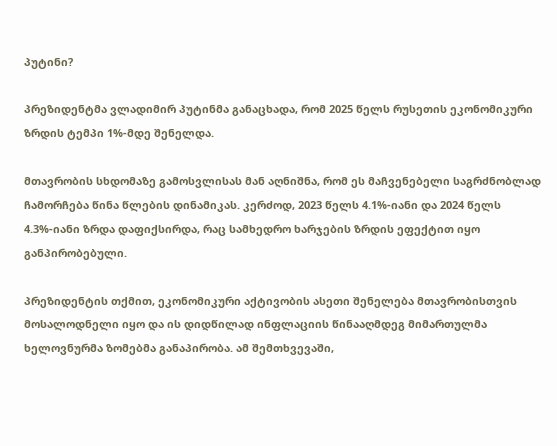პუტინი?

პრეზიდენტმა ვლადიმირ პუტინმა განაცხადა, რომ 2025 წელს რუსეთის ეკონომიკური ზრდის ტემპი 1%-მდე შენელდა.

მთავრობის სხდომაზე გამოსვლისას მან აღნიშნა, რომ ეს მაჩვენებელი საგრძნობლად ჩამორჩება წინა წლების დინამიკას. კერძოდ, 2023 წელს 4.1%-იანი და 2024 წელს 4.3%-იანი ზრდა დაფიქსირდა, რაც სამხედრო ხარჯების ზრდის ეფექტით იყო განპირობებული.

პრეზიდენტის თქმით, ეკონომიკური აქტივობის ასეთი შენელება მთავრობისთვის მოსალოდნელი იყო და ის დიდწილად ინფლაციის წინააღმდეგ მიმართულმა ხელოვნურმა ზომებმა განაპირობა. ამ შემთხვევაში,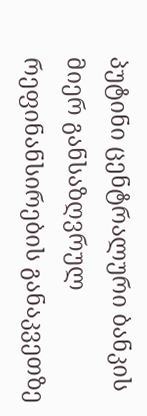პუტინი ცენტრალური ბანკის მიერ განსაზღვრულ რეფინანსირების განაკვეთზე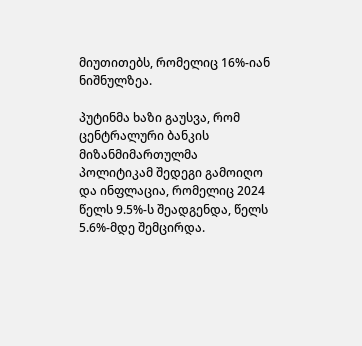მიუთითებს, რომელიც 16%-იან ნიშნულზეა.

პუტინმა ხაზი გაუსვა, რომ ცენტრალური ბანკის მიზანმიმართულმა პოლიტიკამ შედეგი გამოიღო და ინფლაცია, რომელიც 2024 წელს 9.5%-ს შეადგენდა, წელს 5.6%-მდე შემცირდა.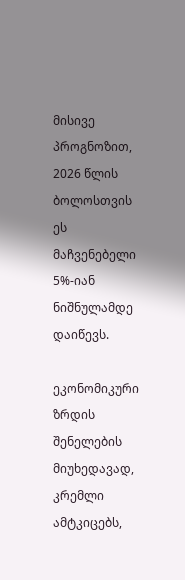მისივე პროგნოზით, 2026 წლის ბოლოსთვის ეს მაჩვენებელი 5%-იან ნიშნულამდე დაიწევს.

ეკონომიკური ზრდის შენელების მიუხედავად, კრემლი ამტკიცებს,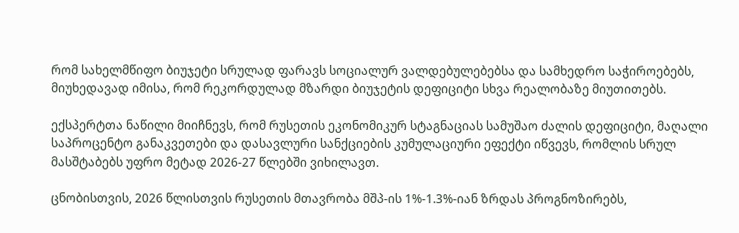რომ სახელმწიფო ბიუჯეტი სრულად ფარავს სოციალურ ვალდებულებებსა და სამხედრო საჭიროებებს, მიუხედავად იმისა, რომ რეკორდულად მზარდი ბიუჯეტის დეფიციტი სხვა რეალობაზე მიუთითებს.

ექსპერტთა ნაწილი მიიჩნევს, რომ რუსეთის ეკონომიკურ სტაგნაციას სამუშაო ძალის დეფიციტი, მაღალი საპროცენტო განაკვეთები და დასავლური სანქციების კუმულაციური ეფექტი იწვევს, რომლის სრულ მასშტაბებს უფრო მეტად 2026-27 წლებში ვიხილავთ.

ცნობისთვის, 2026 წლისთვის რუსეთის მთავრობა მშპ-ის 1%-1.3%-იან ზრდას პროგნოზირებს,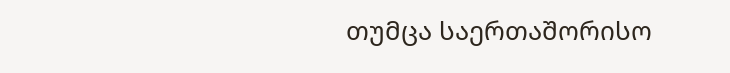თუმცა საერთაშორისო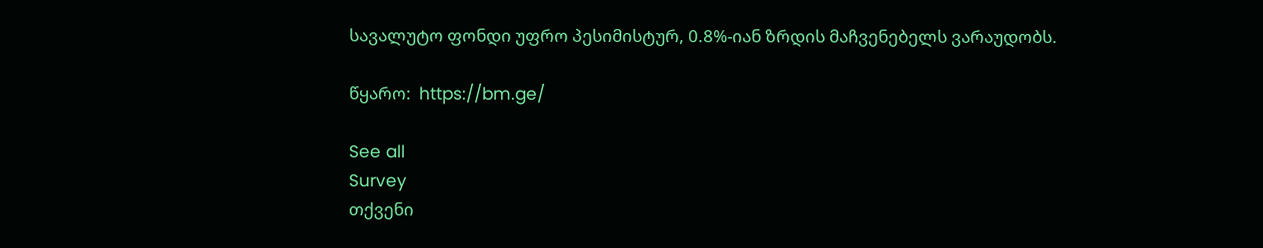სავალუტო ფონდი უფრო პესიმისტურ, 0.8%-იან ზრდის მაჩვენებელს ვარაუდობს.

წყარო:  https://bm.ge/

See all
Survey
თქვენი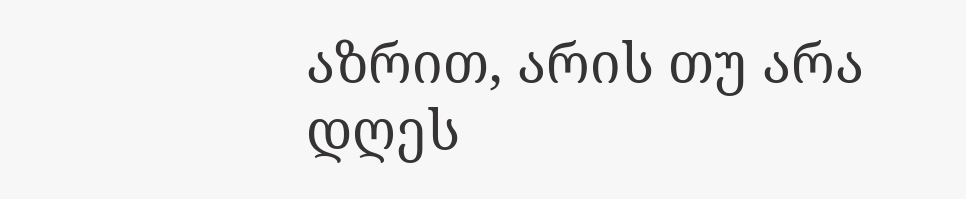აზრით, არის თუ არა დღეს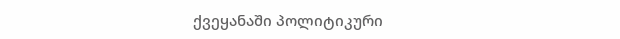ქვეყანაში პოლიტიკური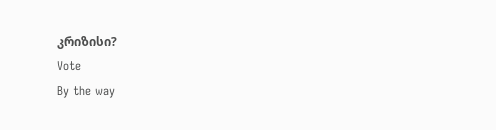კრიზისი?
Vote
By the way